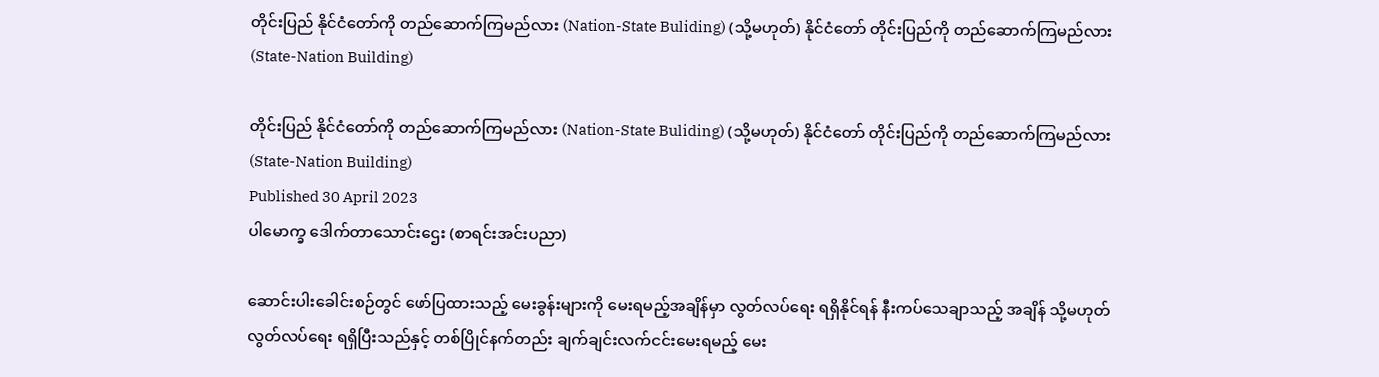တိုင်းပြည် နိုင်ငံတော်ကို တည်ဆောက်ကြမည်လား (Nation-State Buliding) (သို့မဟုတ်) နိုင်ငံတော် တိုင်းပြည်ကို တည်ဆောက်ကြမည်လား (State-Nation Building)

တိုင်းပြည် နိုင်ငံတော်ကို တည်ဆောက်ကြမည်လား (Nation-State Buliding) (သို့မဟုတ်) နိုင်ငံတော် တိုင်းပြည်ကို တည်ဆောက်ကြမည်လား (State-Nation Building)
Published 30 April 2023
ပါမောက္ခ ဒေါက်တာသောင်းဌေး (စာရင်းအင်းပညာ)

ဆောင်းပါးခေါင်းစဉ်တွင် ဖော်ပြထားသည့် မေးခွန်းများကို မေးရမည့်အချိန်မှာ လွတ်လပ်ရေး ရရှိနိုင်ရန် နီးကပ်သေချာသည့် အချိန် သို့မဟုတ် လွတ်လပ်ရေး ရရှိပြီးသည်နှင့် တစ်ပြိုင်နက်တည်း ချက်ချင်းလက်ငင်းမေးရမည့် မေး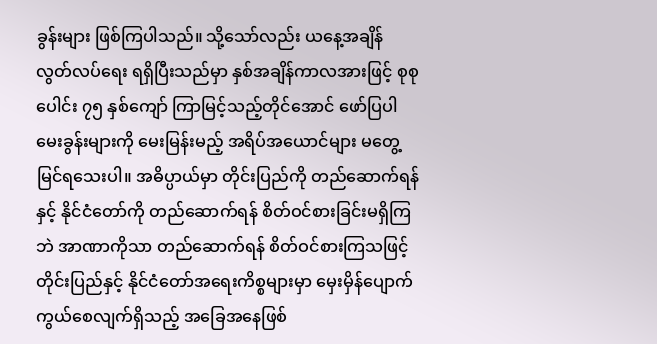ခွန်းများ ဖြစ်ကြပါသည်။ သို့သော်လည်း ယနေ့အချိန် လွတ်လပ်ရေး ရရှိပြီးသည်မှာ နှစ်အချိန်ကာလအားဖြင့် စုစုပေါင်း ၇၅ နှစ်ကျော် ကြာမြင့်သည့်တိုင်အောင် ဖော်ပြပါ မေးခွန်းများကို မေးမြန်းမည့် အရိပ်အယောင်များ မတွေ့မြင်ရသေးပါ။ အဓိပ္ပာယ်မှာ တိုင်းပြည်ကို တည်ဆောက်ရန်နှင့် နိုင်ငံတော်ကို တည်ဆောက်ရန် စိတ်ဝင်စားခြင်းမရှိကြဘဲ အာဏာကိုသာ တည်ဆောက်ရန် စိတ်ဝင်စားကြသဖြင့် တိုင်းပြည်နှင့် နိုင်ငံတော်အရေးကိစ္စများမှာ မှေးမှိန်ပျောက်ကွယ်စေလျက်ရှိသည့် အခြေအနေဖြစ်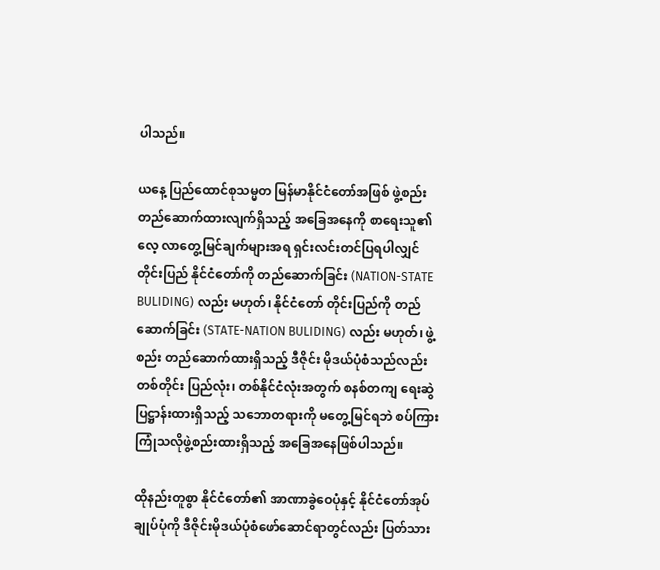ပါသည်။

ယနေ့ ပြည်ထောင်စုသမ္မတ မြန်မာနိုင်ငံတော်အဖြစ် ဖွဲ့စည်းတည်ဆောက်ထားလျက်ရှိသည့် အခြေအနေကို စာရေးသူ၏ လေ့ လာတွေ့မြင်ချက်များအရ ရှင်းလင်းတင်ပြရပါလျှင် တိုင်းပြည် နိုင်ငံတော်ကို တည်ဆောက်ခြင်း (NATION-STATE BULIDING) လည်း မဟုတ်၊ နိုင်ငံတော် တိုင်းပြည်ကို တည်ဆောက်ခြင်း (STATE-NATION BULIDING) လည်း မဟုတ်၊ ဖွဲ့စည်း တည်ဆောက်ထားရှိသည့် ဒီဇိုင်း မိုဒယ်ပုံစံသည်လည်း တစ်တိုင်း ပြည်လုံး၊ တစ်နိုင်ငံလုံးအတွက် စနစ်တကျ ရေးဆွဲပြဋ္ဌာန်းထားရှိသည့် သဘောတရားကို မတွေ့မြင်ရဘဲ စပ်ကြား ကြုံသလိုဖွဲ့စည်းထားရှိသည့် အခြေအနေဖြစ်ပါသည်။

ထိုနည်းတူစွာ နိုင်ငံတော်၏ အာဏာခွဲဝေပုံနှင့် နိုင်ငံတော်အုပ်ချုပ်ပုံကို ဒီဇိုင်းမိုဒယ်ပုံစံဖော်ဆောင်ရာတွင်လည်း ပြတ်သား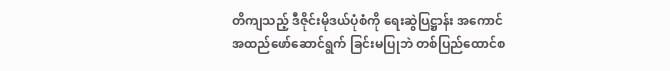တိကျသည့် ဒီဇိုင်းမိုဒယ်ပုံစံကို ရေးဆွဲပြဋ္ဌာန်း အကောင်အထည်ဖော်ဆောင်ရွက် ခြင်းမပြုဘဲ တစ်ပြည်ထောင်စ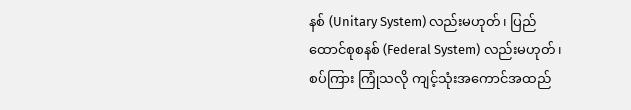နစ် (Unitary System) လည်းမဟုတ်၊ ပြည်ထောင်စုစနစ် (Federal System) လည်းမဟုတ်၊ စပ်ကြား ကြုံသလို ကျင့်သုံးအကောင်အထည်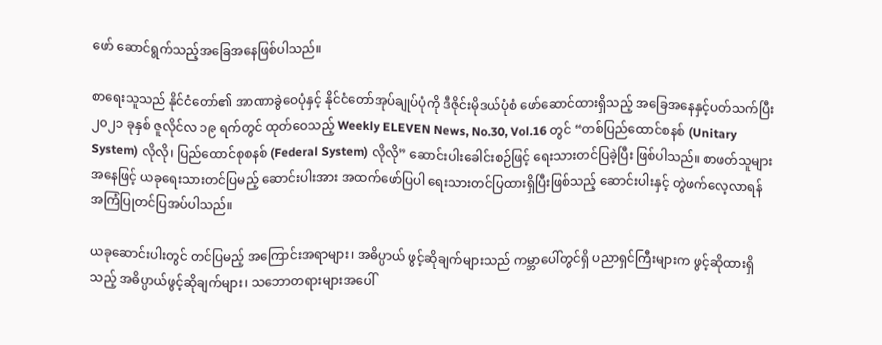ဖော် ဆောင်ရွက်သည့်အခြေအနေဖြစ်ပါသည်။

စာရေးသူသည် နိုင်ငံတော်၏ အာဏာခွဲဝေပုံနှင့် နိုင်ငံတော်အုပ်ချုပ်ပုံကို ဒီဇိုင်းမိုဒယ်ပုံစံ ဖော်ဆောင်ထားရှိသည့် အခြေအနေနှင့်ပတ်သက်ပြီး ၂၀၂၁ ခုနှစ် ဇူလိုင်လ ၁၉ ရက်တွင် ထုတ်ဝေသည့် Weekly ELEVEN News, No.30, Vol.16 တွင် “တစ်ပြည်ထောင်စနစ် (Unitary System) လိုလို၊ ပြည်ထောင်စုစနစ် (Federal System) လိုလို” ဆောင်းပါးခေါင်းစဉ်ဖြင့် ရေးသားတင်ပြခဲ့ပြီး ဖြစ်ပါသည်။ စာဖတ်သူများအနေဖြင့် ယခုရေးသားတင်ပြမည့် ဆောင်းပါးအား အထက်ဖော်ပြပါ ရေးသားတင်ပြထားရှိပြီးဖြစ်သည့် ဆောင်းပါးနှင့် တွဲဖက်လေ့လာရန် အကြံပြုတင်ပြအပ်ပါသည်။

ယခုဆောင်းပါးတွင် တင်ပြမည့် အကြောင်းအရာများ၊ အဓိပ္ပာယ် ဖွင့်ဆိုချက်များသည် ကမ္ဘာပေါ်တွင်ရှိ ပညာရှင်ကြီးများက ဖွင့်ဆိုထားရှိသည့် အဓိပ္ပာယ်ဖွင့်ဆိုချက်များ၊ သဘောတရားများအပေါ်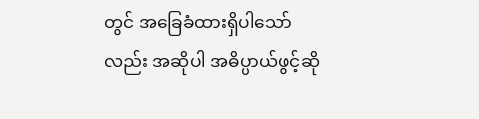တွင် အခြေခံထားရှိပါသော်လည်း အဆိုပါ အဓိပ္ပာယ်ဖွင့်ဆို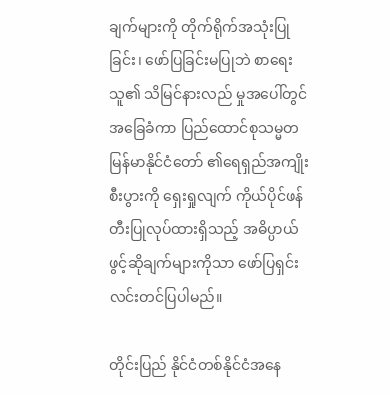ချက်များကို တိုက်ရိုက်အသုံးပြုခြင်း၊ ဖော်ပြခြင်းမပြုဘဲ စာရေးသူ၏ သိမြင်နားလည် မှုအပေါ်တွင် အခြေခံကာ ပြည်ထောင်စုသမ္မတမြန်မာနိုင်ငံတော် ၏ရေရှည်အကျိုးစီးပွားကို ရှေးရှုလျက် ကိုယ်ပိုင်ဖန်တီးပြုလုပ်ထားရှိသည့် အဓိပ္ပာယ်ဖွင့်ဆိုချက်များကိုသာ ဖော်ပြရှင်းလင်းတင်ပြပါမည်။

တိုင်းပြည် နိုင်ငံတစ်နိုင်ငံအနေ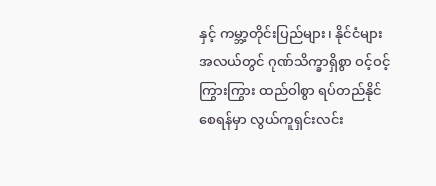နှင့် ကမ္ဘာ့တိုင်းပြည်များ၊ နိုင်ငံများအလယ်တွင် ဂုဏ်သိက္ခာရှိစွာ ဝင့်ဝင့်ကြွားကြွား ထည်ဝါစွာ ရပ်တည်နိုင်စေရန်မှာ လွယ်ကူရှင်းလင်း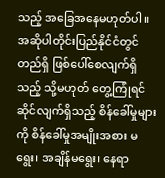သည့် အခြေအနေမဟုတ်ပါ။ အဆိုပါတိုင်းပြည်နိုင်ငံတွင် တည်ရှိ ဖြစ်ပေါ်စေလျက်ရှိသည့် သို့မဟုတ် တွေ့ကြုံရင်ဆိုင်လျက်ရှိသည့် စိန်ခေါ်မှုများကို စိန်ခေါ်မှုအမျိုးအစား မရွေး၊ အချိန်မရွေး၊ နေရာ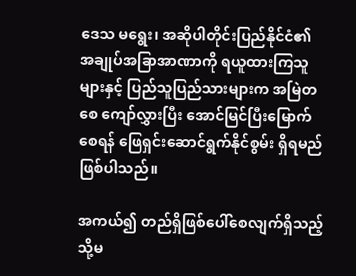ဒေသ မရွေး၊ အဆိုပါတိုင်းပြည်နိုင်ငံ၏ အချုပ်အခြာအာဏာကို ရယူထားကြသူများနှင့် ပြည်သူပြည်သားများက အမြဲတစေ ကျော်လွှားပြီး အောင်မြင်ပြီးမြောက်စေရန် ဖြေရှင်းဆောင်ရွက်နိုင်စွမ်း ရှိရမည် ဖြစ်ပါသည်။

အကယ်၍ တည်ရှိဖြစ်ပေါ်စေလျက်ရှိသည့် သို့မ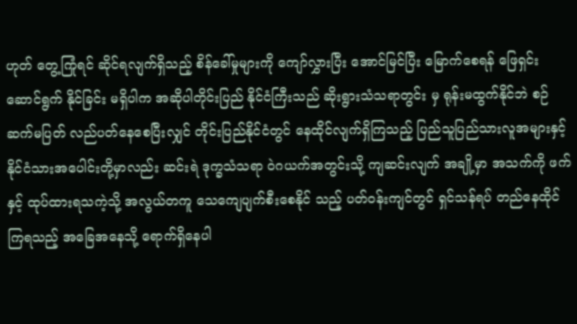ဟုတ် တွေ့ကြုံရင် ဆိုင်ရလျက်ရှိသည့် စိန်ခေါ်မှုများကို ကျော်လွှားပြီး အောင်မြင်ပြီး မြောက်စေရန် ဖြေရှင်းဆောင်ရွက် နိုင်ခြင်း မရှိပါက အဆိုပါတိုင်းပြည် နိုင်ငံကြီးသည် ဆိုးရွားသံသရာတွင်း မှ ရုန်းမထွက်နိုင်ဘဲ စဉ်ဆက်မပြတ် လည်ပတ်နေစေပြီးလျှင် တိုင်းပြည်နိုင်ငံတွင် နေထိုင်လျက်ရှိကြသည့် ပြည်သူပြည်သားလူအများနှင့် နိုင်ငံသားအပေါင်းတို့မှာလည်း ဆင်းရဲ ဒုက္ခသံသရာ ဝဲဂယက်အတွင်းသို့ ကျဆင်းလျက် အချို့မှာ အသက်ကို ဖက်နှင့် ထုပ်ထားရသကဲ့သို့ အလွယ်တကူ သေကျေပျက်စီးစေနိုင် သည့် ပတ်ဝန်းကျင်တွင် ရှင်သန်ရပ် တည်နေထိုင်ကြရသည့် အခြေအနေသို့ ရောက်ရှိနေပါ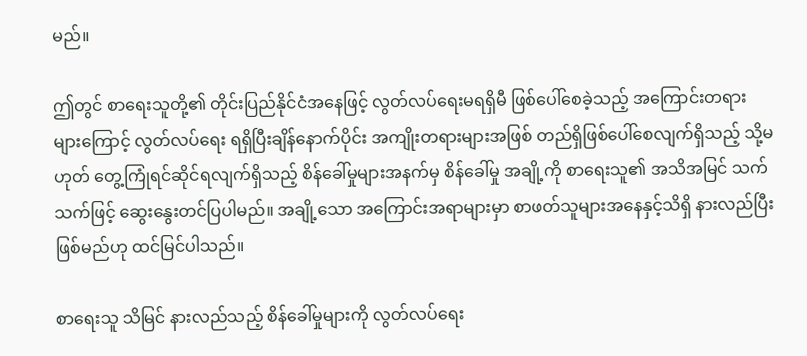မည်။

ဤတွင် စာရေးသူတို့၏ တိုင်းပြည်နိုင်ငံအနေဖြင့် လွတ်လပ်ရေးမရရှိမီ ဖြစ်ပေါ်စေခဲ့သည့် အကြောင်းတရားများကြောင့် လွတ်လပ်ရေး ရရှိပြီးချိန်နောက်ပိုင်း အကျိုးတရားများအဖြစ် တည်ရှိဖြစ်ပေါ်စေလျက်ရှိသည့် သို့မဟုတ် တွေ့ကြုံရင်ဆိုင်ရလျက်ရှိသည့် စိန်ခေါ်မှုများအနက်မှ စိန်ခေါ်မှု အချို့ကို စာရေးသူ၏ အသိအမြင် သက်သက်ဖြင့် ဆွေးနွေးတင်ပြပါမည်။ အချို့သော အကြောင်းအရာများမှာ စာဖတ်သူများအနေနှင့်သိရှိ နားလည်ပြီးဖြစ်မည်ဟု ထင်မြင်ပါသည်။

စာရေးသူ သိမြင် နားလည်သည့် စိန်ခေါ်မှုများကို လွတ်လပ်ရေး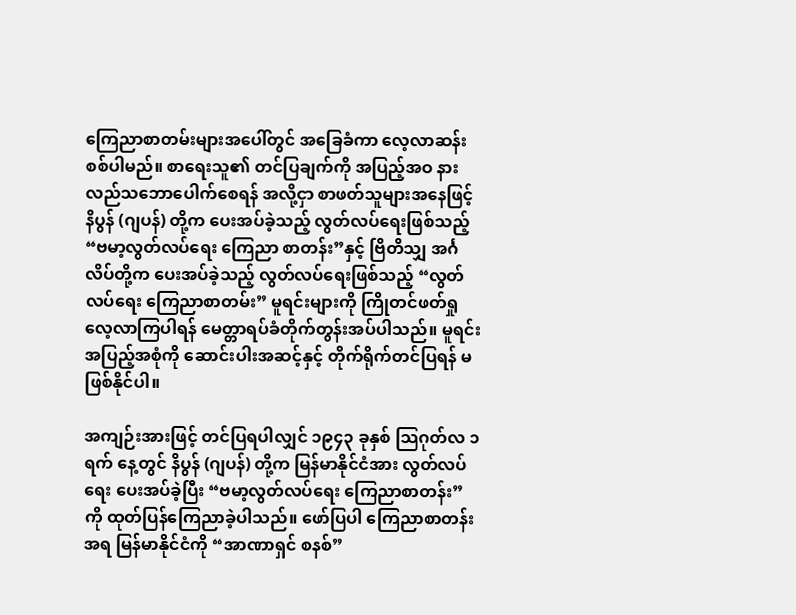ကြေညာစာတမ်းများအပေါ်တွင် အခြေခံကာ လေ့လာဆန်းစစ်ပါမည်။ စာရေးသူ၏ တင်ပြချက်ကို အပြည့်အဝ နားလည်သဘောပေါက်စေရန် အလို့ငှာ စာဖတ်သူများအနေဖြင့် နိပွန် (ဂျပန်) တို့က ပေးအပ်ခဲ့သည့် လွတ်လပ်ရေးဖြစ်သည့် “ဗမာ့လွတ်လပ်ရေး ကြေညာ စာတန်း”နှင့် ဗြိတိသျှ အင်္ဂလိပ်တို့က ပေးအပ်ခဲ့သည့် လွတ်လပ်ရေးဖြစ်သည့် “လွတ်လပ်ရေး ကြေညာစာတမ်း” မူရင်းများကို ကြိုတင်ဖတ်ရှုလေ့လာကြပါရန် မေတ္တာရပ်ခံတိုက်တွန်းအပ်ပါသည်။ မူရင်းအပြည့်အစုံကို ဆောင်းပါးအဆင့်နှင့် တိုက်ရိုက်တင်ပြရန် မဖြစ်နိုင်ပါ။

အကျဉ်းအားဖြင့် တင်ပြရပါလျှင် ၁၉၄၃ ခုနှစ် သြဂုတ်လ ၁ ရက် နေ့တွင် နိပွန် (ဂျပန်) တို့က မြန်မာနိုင်ငံအား လွတ်လပ်ရေး ပေးအပ်ခဲ့ပြီး “ဗမာ့လွတ်လပ်ရေး ကြေညာစာတန်း” ကို ထုတ်ပြန်ကြေညာခဲ့ပါသည်။ ဖော်ပြပါ ကြေညာစာတန်း အရ မြန်မာနိုင်ငံကို “အာဏာရှင် စနစ်”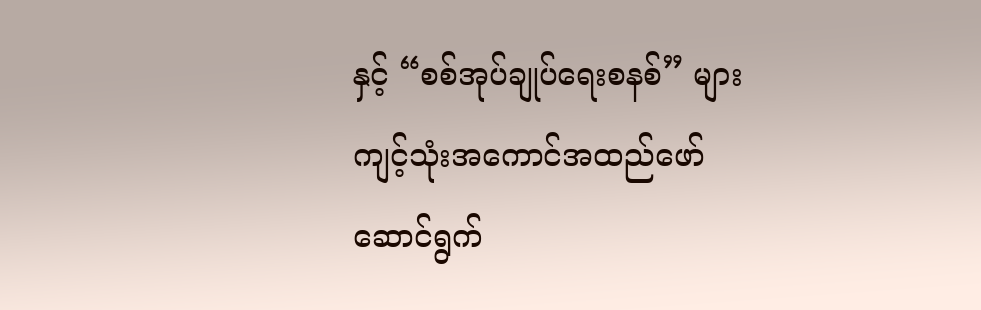နှင့် “စစ်အုပ်ချုပ်ရေးစနစ်” များ ကျင့်သုံးအကောင်အထည်ဖော် ဆောင်ရွက်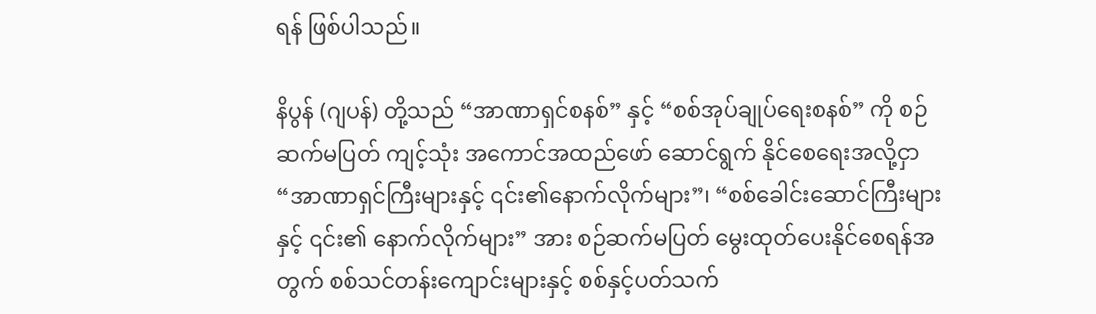ရန် ဖြစ်ပါသည်။

နိပွန် (ဂျပန်) တို့သည် “အာဏာရှင်စနစ်” နှင့် “စစ်အုပ်ချုပ်ရေးစနစ်” ကို စဉ်ဆက်မပြတ် ကျင့်သုံး အကောင်အထည်ဖော် ဆောင်ရွက် နိုင်စေရေးအလို့ငှာ “အာဏာရှင်ကြီးများနှင့် ၎င်း၏နောက်လိုက်များ”၊ “စစ်ခေါင်းဆောင်ကြီးများနှင့် ၎င်း၏ နောက်လိုက်များ” အား စဉ်ဆက်မပြတ် မွေးထုတ်ပေးနိုင်စေရန်အတွက် စစ်သင်တန်းကျောင်းများနှင့် စစ်နှင့်ပတ်သက်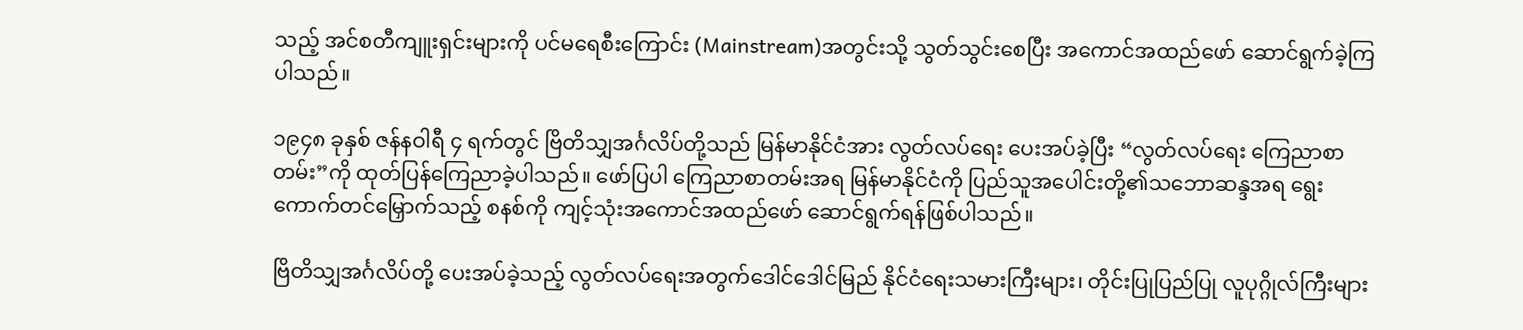သည့် အင်စတီကျူးရှင်းများကို ပင်မရေစီးကြောင်း (Mainstream)အတွင်းသို့ သွတ်သွင်းစေပြီး အကောင်အထည်ဖော် ဆောင်ရွက်ခဲ့ကြပါသည်။

၁၉၄၈ ခုနှစ် ဇန်နဝါရီ ၄ ရက်တွင် ဗြိတိသျှအင်္ဂလိပ်တို့သည် မြန်မာနိုင်ငံအား လွတ်လပ်ရေး ပေးအပ်ခဲ့ပြီး “လွတ်လပ်ရေး ကြေညာစာတမ်း”ကို ထုတ်ပြန်ကြေညာခဲ့ပါသည်။ ဖော်ပြပါ ကြေညာစာတမ်းအရ မြန်မာနိုင်ငံကို ပြည်သူအပေါင်းတို့၏သဘောဆန္ဒအရ ရွေးကောက်တင်မြှောက်သည့် စနစ်ကို ကျင့်သုံးအကောင်အထည်ဖော် ဆောင်ရွက်ရန်ဖြစ်ပါသည်။

ဗြိတိသျှအင်္ဂလိပ်တို့ ပေးအပ်ခဲ့သည့် လွတ်လပ်ရေးအတွက်ဒေါင်ဒေါင်မြည် နိုင်ငံရေးသမားကြီးများ၊ တိုင်းပြုပြည်ပြု လူပုဂ္ဂိုလ်ကြီးများ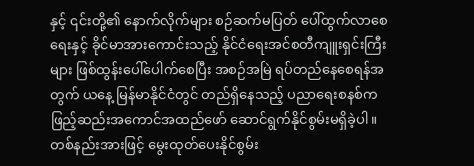နှင့် ၎င်းတို့၏ နောက်လိုက်များ စဉ်ဆက်မပြတ် ပေါ်ထွက်လာစေရေးနှင့် ခိုင်မာအားကောင်းသည့် နိုင်ငံရေးအင်စတီကျူးရှင်းကြီးများ ဖြစ်ထွန်းပေါ်ပေါက်စေပြီး အစဉ်အမြဲ ရပ်တည်နေစေရန်အတွက် ယနေ့ မြန်မာနိုင်ငံတွင် တည်ရှိနေသည့် ပညာရေးစနစ်က ဖြည့်ဆည်းအကောင်အထည်ဖော် ဆောင်ရွက်နိုင်စွမ်းမရှိခဲ့ပါ။ တစ်နည်းအားဖြင့် မွေးထုတ်ပေးနိုင်စွမ်း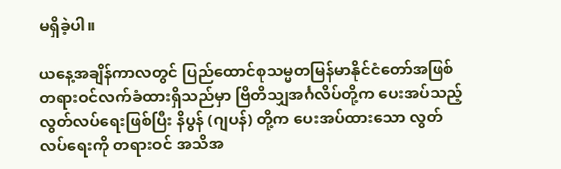မရှိခဲ့ပါ။

ယနေ့အချိန်ကာလတွင် ပြည်ထောင်စုသမ္မတမြန်မာနိုင်ငံတော်အဖြစ် တရားဝင်လက်ခံထားရှိသည်မှာ ဗြိတိသျှအင်္ဂလိပ်တို့က ပေးအပ်သည့် လွတ်လပ်ရေးဖြစ်ပြီး နိပွန် (ဂျပန်) တို့က ပေးအပ်ထားသော လွတ်လပ်ရေးကို တရားဝင် အသိအ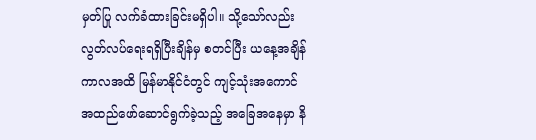မှတ်ပြု လက်ခံထားခြင်းမရှိပါ။ သို့သော်လည်း လွတ်လပ်ရေးရရှိပြီးချိန်မှ စတင်ပြီး ယနေ့အချိန်ကာလအထိ မြန်မာနိုင်ငံတွင် ကျင့်သုံးအကောင်အထည်ဖော်ဆောင်ရွက်ခဲ့သည့် အခြေအနေမှာ နိ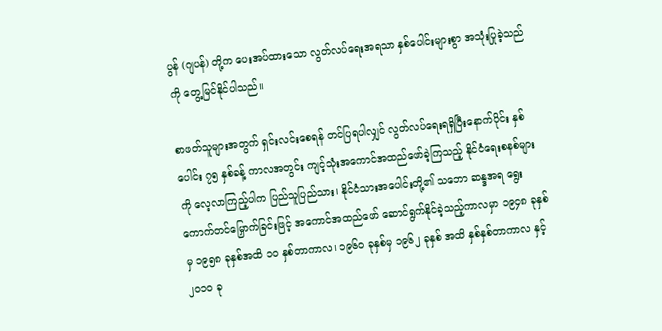ပွန် (ဂျပန်) တို့က ပေးအပ်ထားသော လွတ်လပ်ရေးအရသာ နှစ်ပေါင်းများစွာ အသုံးပြုခဲ့သည်ကို တွေ့မြင်နိုင်ပါသည်။

စာဖတ်သူများအတွက် ရှင်းလင်းစေရန် တင်ပြရပါလျှင် လွတ်လပ်ရေးရရှိပြီးနောက်ပိုင်း နှစ်ပေါင်း ၇၅ နှစ်ခန့် ကာလအတွင်း ကျင့်သုံးအကောင်အထည်ဖော်ခဲ့ကြသည့် နိုင်ငံရေးစနစ်များကို လေ့လာကြည့်ပါက ပြည်သူပြည်သား၊ နိုင်ငံသားအပေါင်းတို့၏ သဘော ဆန္ဒအရ ရွေးကောက်တင်မြှောက်ခြင်းဖြင့် အကောင်အထည်ဖော် ဆောင်ရွက်နိုင်ခဲ့သည့်ကာလမှာ ၁၉၄၈ ခုနှစ်မှ ၁၉၅၈ ခုနှစ်အထိ ၁၀ နှစ်တာကာလ၊ ၁၉၆၀ ခုနှစ်မှ ၁၉၆၂ ခုနှစ် အထိ နှစ်နှစ်တာကာလ နှင့် ၂၀၁၀ ခု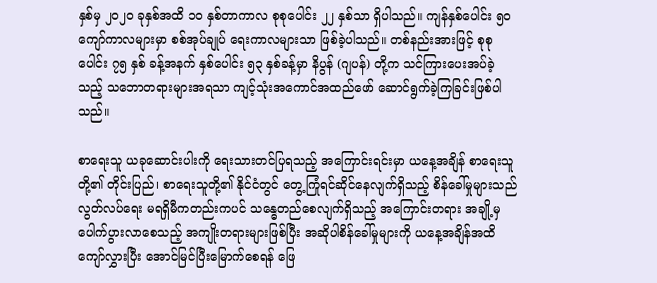နှစ်မှ ၂၀၂၀ ခုနှစ်အထိ ၁၀ နှစ်တာကာလ စုစုပေါင်း ၂၂ နှစ်သာ ရှိပါသည်။ ကျန်နှစ်ပေါင်း ၅၀ ကျော်ကာလများမှာ စစ်အုပ်ချုပ် ရေးကာလများသာ ဖြစ်ခဲ့ပါသည်။ တစ်နည်းအားဖြင့် စုစုပေါင်း ၇၅ နှစ် ခန့်အနက် နှစ်ပေါင်း ၅၃ နှစ်ခန့်မှာ နိပွန် (ဂျပန်) တို့က သင်ကြားပေးအပ်ခဲ့သည့် သဘောတရားများအရသာ ကျင့်သုံးအကောင်အထည်ဖော် ဆောင်ရွက်ခဲ့ကြခြင်းဖြစ်ပါသည်။

စာရေးသူ ယခုဆောင်းပါးကို ရေးသားတင်ပြရသည့် အကြောင်းရင်းမှာ ယနေ့အချိန် စာရေးသူတို့၏ တိုင်းပြည်၊ စာရေးသူတို့၏ နိုင်ငံတွင် တွေ့ကြုံရင်ဆိုင်နေလျက်ရှိသည့် စိန်ခေါ်မှုများသည် လွတ်လပ်ရေး မရရှိမီကတည်းကပင် သန္ဓေတည်စေလျက်ရှိသည့် အကြောင်းတရား အချို့မှ ပေါက်ပွားလာစေသည့် အကျိုးတရားများဖြစ်ပြီး အဆိုပါစိန်ခေါ်မှုများကို ယနေ့အချိန်အထိ ကျော်လွှားပြီး အောင်မြင်ပြီးမြောက်စေရန် ဖြေ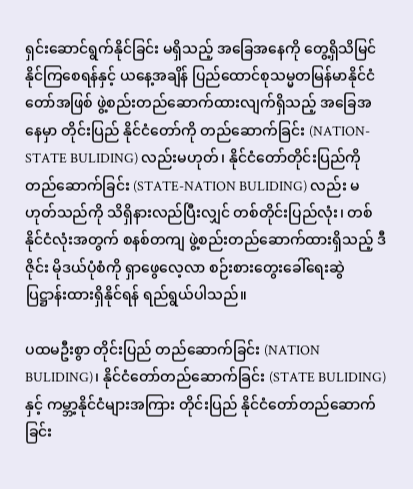ရှင်းဆောင်ရွက်နိုင်ခြင်း မရှိသည့် အခြေအနေကို တွေ့ရှိသိမြင်နိုင်ကြစေရန်နှင့် ယနေ့အချိန် ပြည်ထောင်စုသမ္မတမြန်မာနိုင်ငံတော်အဖြစ် ဖွဲ့စည်းတည်ဆောက်ထားလျက်ရှိသည့် အခြေအနေမှာ တိုင်းပြည် နိုင်ငံတော်ကို တည်ဆောက်ခြင်း (NATION-STATE BULIDING) လည်းမဟုတ်၊ နိုင်ငံတော်တိုင်းပြည်ကို တည်ဆောက်ခြင်း (STATE-NATION BULIDING) လည်း မဟုတ်သည်ကို သိရှိနားလည်ပြီးလျှင် တစ်တိုင်းပြည်လုံး၊ တစ်နိုင်ငံလုံးအတွက် စနစ်တကျ ဖွဲ့စည်းတည်ဆောက်ထားရှိသည့် ဒီဇိုင်း မိုဒယ်ပုံစံကို ရှာဖွေလေ့လာ စဉ်းစားတွေးခေါ်ရေးဆွဲပြဋ္ဌာန်းထားရှိနိုင်ရန် ရည်ရွယ်ပါသည်။

ပထမဦးစွာ တိုင်းပြည် တည်ဆောက်ခြင်း (NATION BULIDING)၊ နိုင်ငံတော်တည်ဆောက်ခြင်း (STATE BULIDING) နှင့် ကမ္ဘာ့နိုင်ငံများအကြား တိုင်းပြည် နိုင်ငံတော်တည်ဆောက်ခြင်း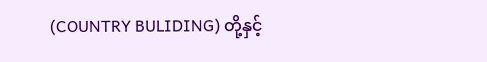(COUNTRY BULIDING) တို့နှင့်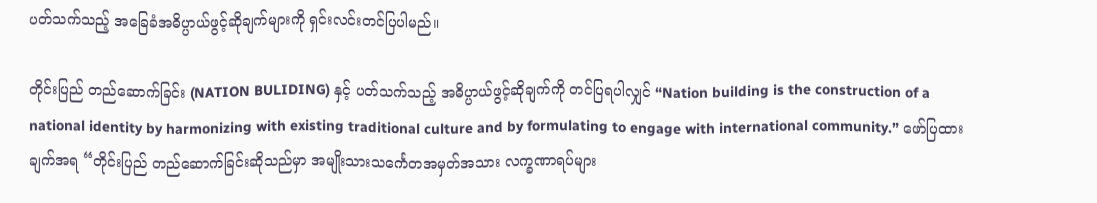ပတ်သက်သည့် အခြေခံအဓိပ္ပာယ်ဖွင့်ဆိုချက်များကို ရှင်းလင်းတင်ပြပါမည်။

တိုင်းပြည် တည်ဆောက်ခြင်း (NATION BULIDING) နှင့် ပတ်သက်သည့် အဓိပ္ပာယ်ဖွင့်ဆိုချက်ကို တင်ပြရပါလျှင် “Nation building is the construction of a national identity by harmonizing with existing traditional culture and by formulating to engage with international community.” ဖော်ပြထားချက်အရ “တိုင်းပြည် တည်ဆောက်ခြင်းဆိုသည်မှာ အမျိုးသားသင်္ကေတအမှတ်အသား လက္ခဏာရပ်များ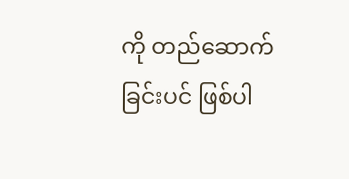ကို တည်ဆောက်ခြင်းပင် ဖြစ်ပါ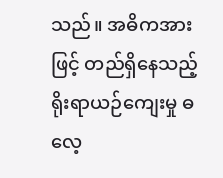သည်။ အဓိကအားဖြင့် တည်ရှိနေသည့် ရိုးရာယဉ်ကျေးမှု ဓလေ့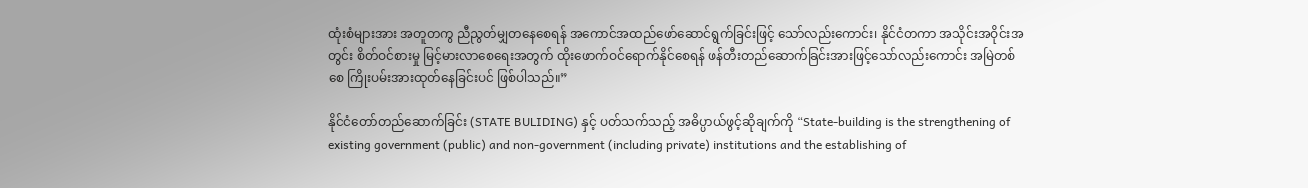ထုံးစံများအား အတူတကွ ညီညွတ်မျှတနေစေရန် အကောင်အထည်ဖော်ဆောင်ရွက်ခြင်းဖြင့် သော်လည်းကောင်း၊ နိုင်ငံတကာ အသိုင်းအဝိုင်းအတွင်း စိတ်ဝင်စားမှု မြင့်မားလာစေရေးအတွက် ထိုးဖောက်ဝင်ရောက်နိုင်စေရန် ဖန်တီးတည်ဆောက်ခြင်းအားဖြင့်သော်လည်းကောင်း အမြဲတစ်စေ ကြိုးပမ်းအားထုတ်နေခြင်းပင် ဖြစ်ပါသည်။”

နိုင်ငံတော်တည်ဆောက်ခြင်း (STATE BULIDING) နှင့် ပတ်သက်သည့် အဓိပ္ပာယ်ဖွင့်ဆိုချက်ကို “State-building is the strengthening of existing government (public) and non-government (including private) institutions and the establishing of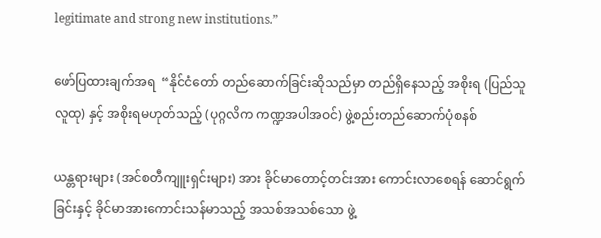legitimate and strong new institutions.”

ဖော်ပြထားချက်အရ  “နိုင်ငံတော် တည်ဆောက်ခြင်းဆိုသည်မှာ တည်ရှိနေသည့် အစိုးရ (ပြည်သူလူထု) နှင့် အစိုးရမဟုတ်သည့် (ပုဂ္ဂလိက ကဏ္ဍအပါအဝင်) ဖွဲ့စည်းတည်ဆောက်ပုံစနစ်

ယန္တရားများ (အင်စတီကျူးရှင်းများ) အား ခိုင်မာတောင့်တင်းအား ကောင်းလာစေရန် ဆောင်ရွက်ခြင်းနှင့် ခိုင်မာအားကောင်းသန်မာသည့် အသစ်အသစ်သော ဖွဲ့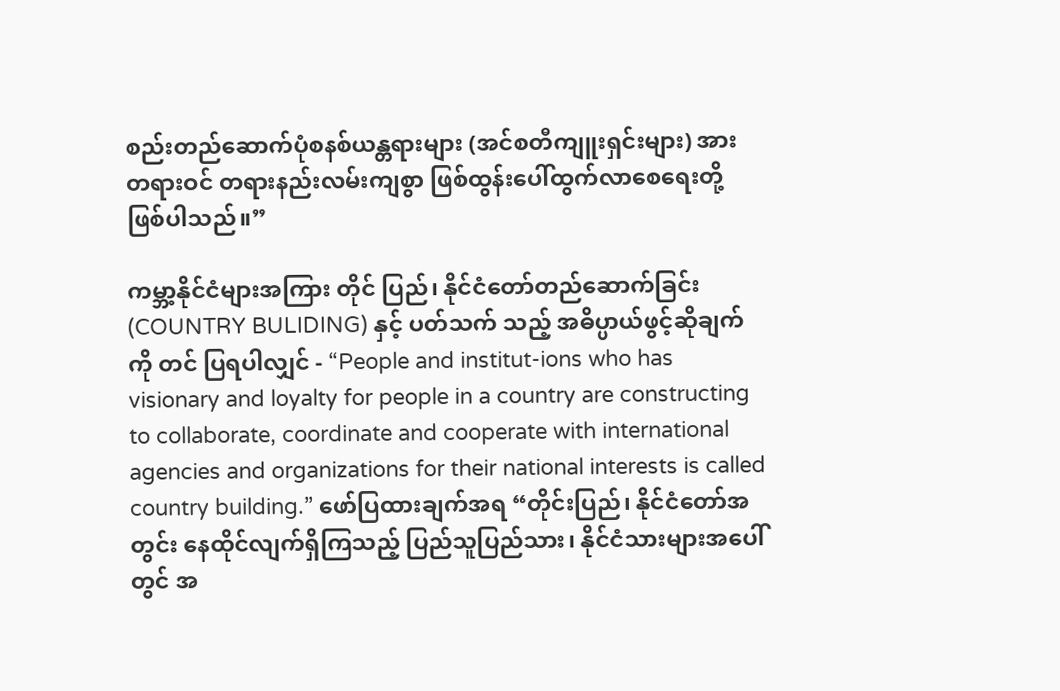စည်းတည်ဆောက်ပုံစနစ်ယန္တရားများ (အင်စတီကျူးရှင်းများ) အား တရားဝင် တရားနည်းလမ်းကျစွာ ဖြစ်ထွန်းပေါ်ထွက်လာစေရေးတို့ ဖြစ်ပါသည်။”

ကမ္ဘာ့နိုင်ငံများအကြား တိုင် ပြည်၊ နိုင်ငံတော်တည်ဆောက်ခြင်း (COUNTRY BULIDING) နှင့် ပတ်သက် သည့် အဓိပ္ပာယ်ဖွင့်ဆိုချက်ကို တင် ပြရပါလျှင် - “People and institut-ions who has visionary and loyalty for people in a country are constructing to collaborate, coordinate and cooperate with international agencies and organizations for their national interests is called country building.” ဖော်ပြထားချက်အရ “တိုင်းပြည်၊ နိုင်ငံတော်အတွင်း နေထိုင်လျက်ရှိကြသည့် ပြည်သူပြည်သား၊ နိုင်ငံသားများအပေါ်တွင် အ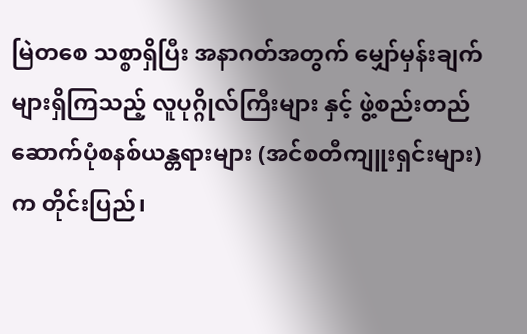မြဲတစေ သစ္စာရှိပြီး အနာဂတ်အတွက် မျှော်မှန်းချက်များရှိကြသည့် လူပုဂ္ဂိုလ်ကြီးများ နှင့် ဖွဲ့စည်းတည်ဆောက်ပုံစနစ်ယန္တရားများ (အင်စတီကျူးရှင်းများ) က တိုင်းပြည်၊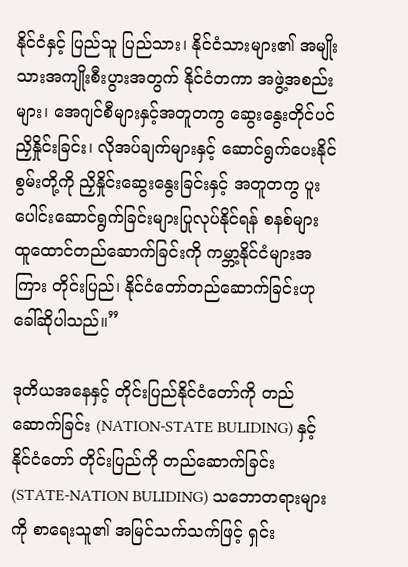နိုင်ငံနှင့် ပြည်သူ ပြည်သား၊ နိုင်ငံသားများ၏ အမျိုးသားအကျိုးစီးပွားအတွက် နိုင်ငံတကာ အဖွဲ့အစည်းများ၊ အေဂျင်စီများနှင့်အတူတကွ ဆွေးနွေးတိုင်ပင် ညှိနှိုင်းခြင်း၊ လိုအပ်ချက်များနှင့် ဆောင်ရွက်ပေးနိုင်စွမ်းတို့ကို ညှိနှိုင်းဆွေးနွေးခြင်းနှင့် အတူတကွ ပူးပေါင်းဆောင်ရွက်ခြင်းများပြုလုပ်နိုင်ရန် စနစ်များ ထူထောင်တည်ဆောက်ခြင်းကို ကမ္ဘာ့နိုင်ငံများအကြား တိုင်းပြည်၊ နိုင်ငံတော်တည်ဆောက်ခြင်းဟု ခေါ်ဆိုပါသည်။”

ဒုတိယအနေနှင့် တိုင်းပြည်နိုင်ငံတော်ကို တည်ဆောက်ခြင်း (NATION-STATE BULIDING) နှင့် နိုင်ငံတော် တိုင်းပြည်ကို တည်ဆောက်ခြင်း (STATE-NATION BULIDING) သဘောတရားများကို စာရေးသူ၏ အမြင်သက်သက်ဖြင့် ရှင်း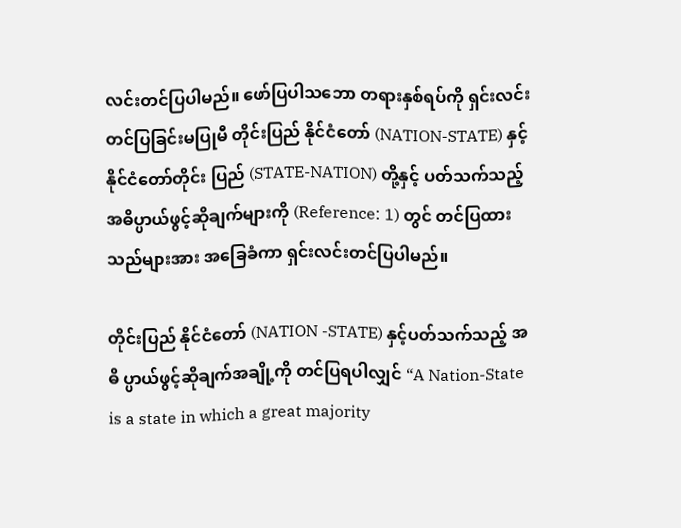လင်းတင်ပြပါမည်။ ဖော်ပြပါသဘော တရားနှစ်ရပ်ကို ရှင်းလင်းတင်ပြခြင်းမပြုမီ တိုင်းပြည် နိုင်ငံတော် (NATION-STATE) နှင့် နိုင်ငံတော်တိုင်း ပြည် (STATE-NATION) တို့နှင့် ပတ်သက်သည့် အဓိပ္ပာယ်ဖွင့်ဆိုချက်များကို (Reference: 1) တွင် တင်ပြထားသည်များအား အခြေခံကာ ရှင်းလင်းတင်ပြပါမည်။

တိုင်းပြည် နိုင်ငံတော် (NATION -STATE) နှင့်ပတ်သက်သည့် အဓိ ပ္ပာယ်ဖွင့်ဆိုချက်အချို့ကို တင်ပြရပါလျှင် “A Nation-State is a state in which a great majority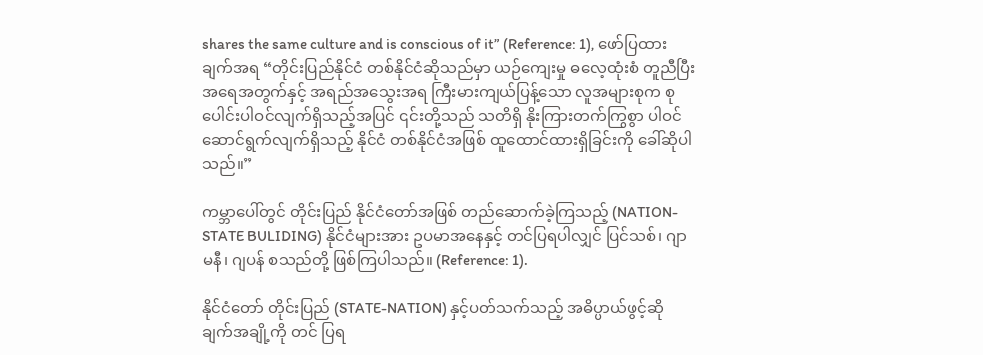shares the same culture and is conscious of it” (Reference: 1), ဖော်ပြထားချက်အရ “တိုင်းပြည်နိုင်ငံ တစ်နိုင်ငံဆိုသည်မှာ ယဉ်ကျေးမှု ဓလေ့ထုံးစံ တူညီပြီး အရေအတွက်နှင့် အရည်အသွေးအရ ကြီးမားကျယ်ပြန့်သော လူအများစုက စုပေါင်းပါဝင်လျက်ရှိသည့်အပြင် ၎င်းတို့သည် သတိရှိ နိုးကြားတက်ကြွစွာ ပါဝင်ဆောင်ရွက်လျက်ရှိသည့် နိုင်ငံ တစ်နိုင်ငံအဖြစ် ထူထောင်ထားရှိခြင်းကို ခေါ်ဆိုပါသည်။”

ကမ္ဘာပေါ်တွင် တိုင်းပြည် နိုင်ငံတော်အဖြစ် တည်ဆောက်ခဲ့ကြသည့် (NATION-STATE BULIDING) နိုင်ငံများအား ဥပမာအနေနှင့် တင်ပြရပါလျှင် ပြင်သစ်၊ ဂျာမနီ၊ ဂျပန် စသည်တို့ ဖြစ်ကြပါသည်။ (Reference: 1).

နိုင်ငံတော် တိုင်းပြည် (STATE-NATION) နှင့်ပတ်သက်သည့် အဓိပ္ပာယ်ဖွင့်ဆိုချက်အချို့ကို တင် ပြရ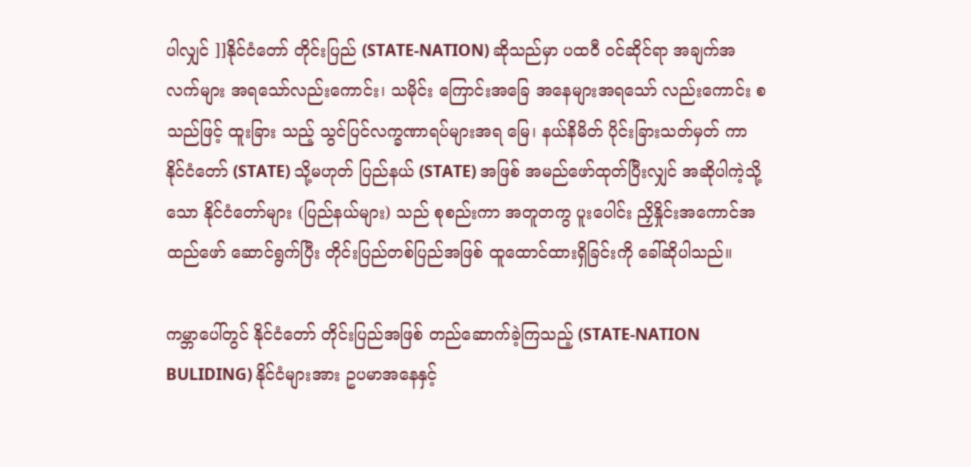ပါလျှင် ]]နိုင်ငံတော် တိုင်းပြည် (STATE-NATION) ဆိုသည်မှာ ပထဝီ ဝင်ဆိုင်ရာ အချက်အလက်များ အရသော်လည်းကောင်း၊ သမိုင်း ကြောင်းအခြေ အနေများအရသော် လည်းကောင်း စသည်ဖြင့် ထူးခြား သည့် သွင်ပြင်လက္ခဏာရပ်များအရ မြေ၊ နယ်နိမိတ် ပိုင်းခြားသတ်မှတ် ကာ နိုင်ငံတော် (STATE) သို့မဟုတ် ပြည်နယ် (STATE) အဖြစ် အမည်ဖော်ထုတ်ပြီးလျှင် အဆိုပါကဲ့သို့သော နိုင်ငံတော်များ (ပြည်နယ်များ) သည် စုစည်းကာ အတူတကွ ပူးပေါင်း ညှိနှိုင်းအကောင်အထည်ဖော် ဆောင်ရွက်ပြီး တိုင်းပြည်တစ်ပြည်အဖြစ် ထူထောင်ထားရှိခြင်းကို ခေါ်ဆိုပါသည်။

ကမ္ဘာပေါ်တွင် နိုင်ငံတော် တိုင်းပြည်အဖြစ် တည်ဆောက်ခဲ့ကြသည့် (STATE-NATION BULIDING) နိုင်ငံများအား ဥပမာအနေနှင့်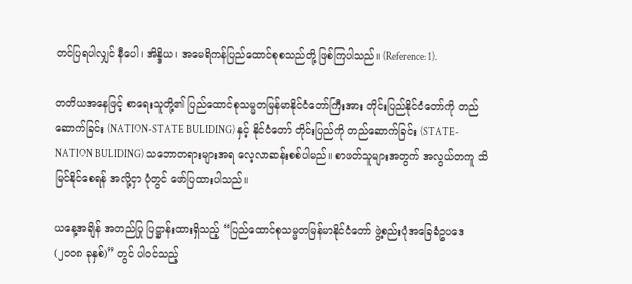တင်ပြရပါလျှင် နီပေါ၊ အိန္ဒိယ၊ အမေရိကန်ပြည်ထောင်စုစသည်တို့ ဖြစ်ကြပါသည်။ (Reference: 1).

တတိယအနေဖြင့် စာရေးသူတို့၏ ပြည်ထောင်စုသမ္မတမြန်မာနိုင်ငံတော်ကြီးအား တိုင်းပြည်နိုင်ငံတော်ကို တည်ဆောက်ခြင်း (NATION-STATE BULIDING) နှင့် နိုင်ငံတော် တိုင်းပြည်ကို တည်ဆောက်ခြင်း (STATE-NATION BULIDING) သဘောတရားများအရ လေ့လာဆန်းစစ်ပါမည်။ စာဖတ်သူများအတွက် အလွယ်တကူ သိမြင်နိုင်စေရန် အလို့ငှာ ပုံတွင် ဖော်ပြထားပါသည်။

ယနေ့အချိန် အတည်ပြု ပြဋ္ဌာန်းထားရှိသည့် “ပြည်ထောင်စုသမ္မတမြန်မာနိုင်ငံတော် ဖွဲ့စည်းပုံအခြေခံဥပဒေ (၂၀၀၈ ခုနှစ်)” တွင် ပါဝင်သည့်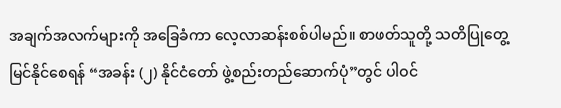အချက်အလက်များကို အခြေခံကာ လေ့လာဆန်းစစ်ပါမည်။ စာဖတ်သူတို့ သတိပြုတွေ့မြင်နိုင်စေရန် “အခန်း (၂) နိုင်ငံတော် ဖွဲ့စည်းတည်ဆောက်ပုံ”တွင် ပါဝင်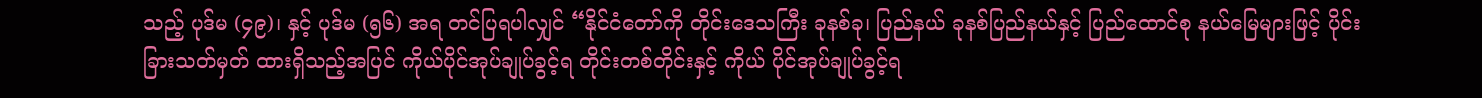သည့် ပုဒ်မ (၄၉)၊ နှင့် ပုဒ်မ (၅၆) အရ တင်ပြရပါလျှင် “နိုင်ငံတော်ကို တိုင်းဒေသကြီး ခုနစ်ခု၊ ပြည်နယ် ခုနစ်ပြည်နယ်နှင့် ပြည်ထောင်စု နယ်မြေများဖြင့် ပိုင်းခြားသတ်မှတ် ထားရှိသည့်အပြင် ကိုယ်ပိုင်အုပ်ချုပ်ခွင့်ရ တိုင်းတစ်တိုင်းနှင့် ကိုယ် ပိုင်အုပ်ချုပ်ခွင့်ရ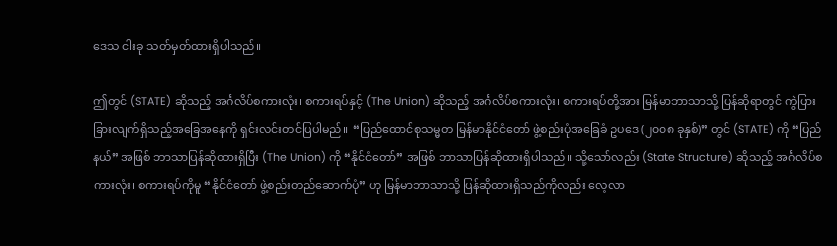ဒေသ ငါးခု သတ်မှတ်ထားရှိပါသည်။

ဤတွင် (STATE) ဆိုသည့် အင်္ဂလိပ်စကားလုံး၊ စကားရပ်နှင့် (The Union) ဆိုသည့် အင်္ဂလိပ်စကားလုံး၊ စကားရပ်တို့အား မြန်မာဘာသာသို့ ပြန်ဆိုရာတွင် ကွဲပြားခြားလျက်ရှိသည့်အခြေအနေကို ရှင်းလင်းတင်ပြပါမည်။  “ပြည်ထောင်စုသမ္မတ မြန်မာနိုင်ငံတော် ဖွဲ့စည်းပုံအခြေခံ ဥပဒေ (၂၀၀၈ ခုနှစ်)” တွင် (STATE) ကို “ပြည်နယ်” အဖြစ် ဘာသာပြန်ဆိုထားရှိပြီး (The Union) ကို “နိုင်ငံတော်” အဖြစ် ဘာသာပြန်ဆိုထားရှိပါသည်။ သို့သော်လည်း (State Structure) ဆိုသည့် အင်္ဂလိပ်စကားလုံး၊ စကားရပ်ကိုမူ “နိုင်ငံတော် ဖွဲ့စည်းတည်ဆောက်ပုံ” ဟု မြန်မာဘာသာသို့ ပြန်ဆိုထားရှိသည်ကိုလည်း လေ့လာ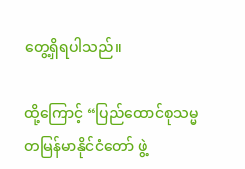တွေ့ရှိရပါသည်။

ထို့ကြောင့် “ပြည်ထောင်စုသမ္မတမြန်မာနိုင်ငံတော် ဖွဲ့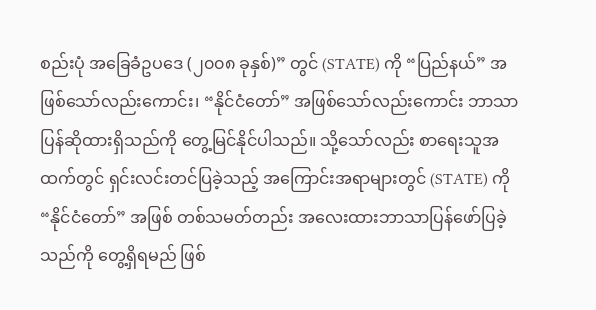စည်းပုံ အခြေခံဥပဒေ (၂၀၀၈ ခုနှစ်)” တွင် (STATE) ကို “ပြည်နယ်” အဖြစ်သော်လည်းကောင်း၊ “နိုင်ငံတော်” အဖြစ်သော်လည်းကောင်း ဘာသာပြန်ဆိုထားရှိသည်ကို တွေ့မြင်နိုင်ပါသည်။ သို့သော်လည်း စာရေးသူအထက်တွင် ရှင်းလင်းတင်ပြခဲ့သည့် အကြောင်းအရာများတွင် (STATE) ကို “နိုင်ငံတော်” အဖြစ် တစ်သမတ်တည်း အလေးထားဘာသာပြန်ဖော်ပြခဲ့သည်ကို တွေ့ရှိရမည် ဖြစ်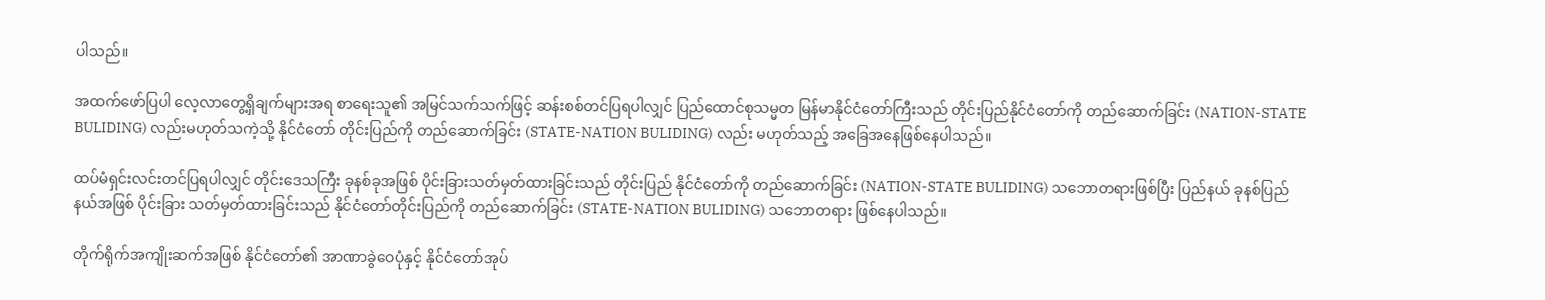ပါသည်။

အထက်ဖော်ပြပါ လေ့လာတွေ့ရှိချက်များအရ စာရေးသူ၏ အမြင်သက်သက်ဖြင့် ဆန်းစစ်တင်ပြရပါလျှင် ပြည်ထောင်စုသမ္မတ မြန်မာနိုင်ငံတော်ကြီးသည် တိုင်းပြည်နိုင်ငံတော်ကို တည်ဆောက်ခြင်း (NATION-STATE BULIDING) လည်းမဟုတ်သကဲ့သို့ နိုင်ငံတော် တိုင်းပြည်ကို တည်ဆောက်ခြင်း (STATE-NATION BULIDING) လည်း မဟုတ်သည့် အခြေအနေဖြစ်နေပါသည်။

ထပ်မံရှင်းလင်းတင်ပြရပါလျှင် တိုင်းဒေသကြီး ခုနစ်ခုအဖြစ် ပိုင်းခြားသတ်မှတ်ထားခြင်းသည် တိုင်းပြည် နိုင်ငံတော်ကို တည်ဆောက်ခြင်း (NATION-STATE BULIDING) သဘောတရားဖြစ်ပြီး ပြည်နယ် ခုနစ်ပြည်နယ်အဖြစ် ပိုင်းခြား သတ်မှတ်ထားခြင်းသည် နိုင်ငံတော်တိုင်းပြည်ကို တည်ဆောက်ခြင်း (STATE-NATION BULIDING) သဘောတရား ဖြစ်နေပါသည်။

တိုက်ရိုက်အကျိုးဆက်အဖြစ် နိုင်ငံတော်၏ အာဏာခွဲဝေပုံနှင့် နိုင်ငံတော်အုပ်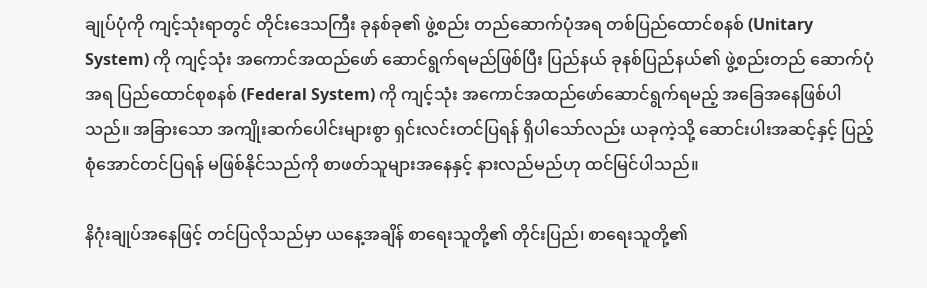ချုပ်ပုံကို ကျင့်သုံးရာတွင် တိုင်းဒေသကြီး ခုနစ်ခု၏ ဖွဲ့စည်း တည်ဆောက်ပုံအရ တစ်ပြည်ထောင်စနစ် (Unitary System) ကို ကျင့်သုံး အကောင်အထည်ဖော် ဆောင်ရွက်ရမည်ဖြစ်ပြီး ပြည်နယ် ခုနစ်ပြည်နယ်၏ ဖွဲ့စည်းတည် ဆောက်ပုံအရ ပြည်ထောင်စုစနစ် (Federal System) ကို ကျင့်သုံး အကောင်အထည်ဖော်ဆောင်ရွက်ရမည့် အခြေအနေဖြစ်ပါသည်။ အခြားသော အကျိုးဆက်ပေါင်းများစွာ ရှင်းလင်းတင်ပြရန် ရှိပါသော်လည်း ယခုကဲ့သို့ ဆောင်းပါးအဆင့်နှင့် ပြည့်စုံအောင်တင်ပြရန် မဖြစ်နိုင်သည်ကို စာဖတ်သူများအနေနှင့် နားလည်မည်ဟု ထင်မြင်ပါသည်။

နိဂုံးချုပ်အနေဖြင့် တင်ပြလိုသည်မှာ ယနေ့အချိန် စာရေးသူတို့၏ တိုင်းပြည်၊ စာရေးသူတို့၏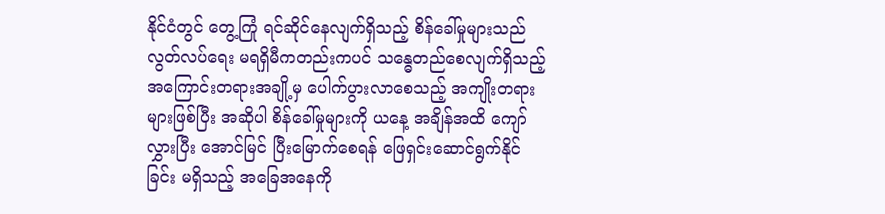နိုင်ငံတွင် တွေ့ကြုံ ရင်ဆိုင်နေလျက်ရှိသည့် စိန်ခေါ်မှုများသည် လွတ်လပ်ရေး မရရှိမီကတည်းကပင် သန္ဓေတည်စေလျက်ရှိသည့် အကြောင်းတရားအချို့မှ ပေါက်ပွားလာစေသည့် အကျိုးတရားများဖြစ်ပြီး အဆိုပါ စိန်ခေါ်မှုများကို ယနေ့ အချိန်အထိ ကျော်လွှားပြီး အောင်မြင် ပြီးမြောက်စေရန် ဖြေရှင်းဆောင်ရွက်နိုင်ခြင်း မရှိသည့် အခြေအနေကို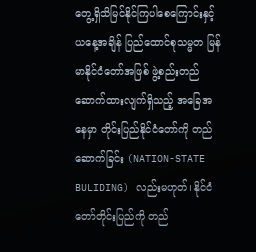တွေ့ရှိသိမြင်နိုင်ကြပါစေကြောင်းနှင့် ယနေ့အချိန် ပြည်ထောင်စုသမ္မတ မြန်မာနိုင်ငံတော်အဖြစ် ဖွဲ့စည်းတည်ဆောက်ထားလျက်ရှိသည့် အခြေအနေမှာ တိုင်းပြည်နိုင်ငံတော်ကို တည်ဆောက်ခြင်း (NATION-STATE BULIDING) လည်းမဟုတ်၊ နိုင်ငံတော်တိုင်းပြည်ကို တည်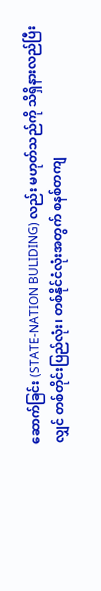ဆောက်ခြင်း (STATE-NATION BULIDING) လည်း မဟုတ်သည်ကို သိရှိနားလည်ပြီးလျှင် တစ်တိုင်းပြည်လုံး၊ တစ်နိုင်ငံလုံးအတွက် စနစ်တကျ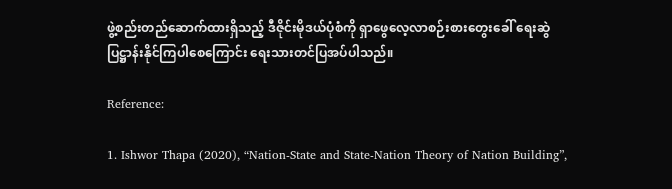ဖွဲ့စည်းတည်ဆောက်ထားရှိသည့် ဒီဇိုင်းမိုဒယ်ပုံစံကို ရှာဖွေလေ့လာစဉ်းစားတွေးခေါ် ရေးဆွဲ ပြဋ္ဌာန်းနိုင်ကြပါစေကြောင်း ရေးသားတင်ပြအပ်ပါသည်။

Reference:

1. Ishwor Thapa (2020), “Nation-State and State-Nation Theory of Nation Building”,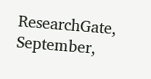ResearchGate, September,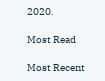2020.

Most Read

Most Recent